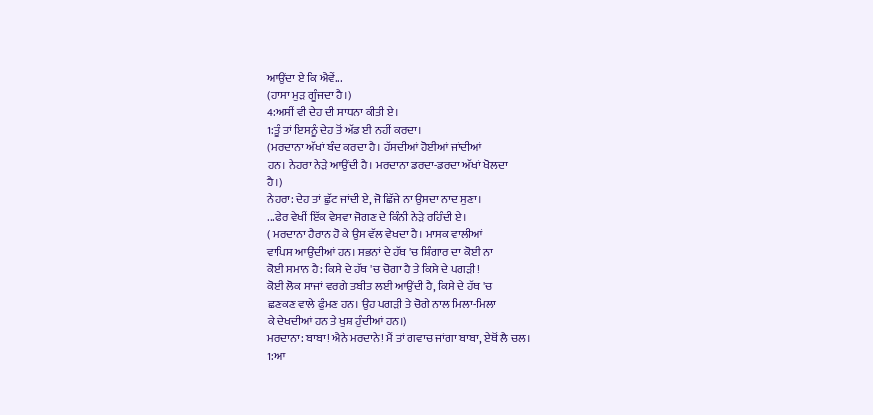ਆਉਂਦਾ ਏ ਕਿ ਐਵੇਂ...
(ਹਾਸਾ ਮੁੜ ਗੂੰਜਦਾ ਹੈ।)
4:ਅਸੀਂ ਵੀ ਦੇਹ ਦੀ ਸਾਧਨਾ ਕੀਤੀ ਏ।
1:ਤੂੰ ਤਾਂ ਇਸਨੂੰ ਦੇਹ ਤੋਂ ਅੱਡ ਈ ਨਹੀਂ ਕਰਦਾ।
(ਮਰਦਾਨਾ ਅੱਖਾਂ ਬੰਦ ਕਰਦਾ ਹੈ। ਹੱਸਦੀਆਂ ਹੋਈਆਂ ਜਾਂਦੀਆਂ
ਹਨ। ਨੇਹਰਾ ਨੇੜੇ ਆਉਂਦੀ ਹੈ। ਮਰਦਾਨਾ ਡਰਦਾ-ਡਰਦਾ ਅੱਖਾਂ ਖੋਲਦਾ
ਹੈ।)
ਨੇਹਰਾ: ਦੇਹ ਤਾਂ ਛੁੱਟ ਜਾਂਦੀ ਏ, ਜੋ ਛਿੱਜੇ ਨਾ ਉਸਦਾ ਨਾਦ ਸੁਣਾ।
...ਫੇਰ ਵੇਖੀਂ ਇੱਕ ਵੇਸਵਾ ਜੋਗਣ ਦੇ ਕਿੰਨੀ ਨੇੜੇ ਰਹਿੰਦੀ ਏ।
( ਮਰਦਾਨਾ ਹੈਰਾਨ ਹੋ ਕੇ ਉਸ ਵੱਲ ਵੇਖਦਾ ਹੈ। ਮਾਸਕ ਵਾਲੀਆਂ
ਵਾਪਿਸ ਆਉਂਦੀਆਂ ਹਨ। ਸਭਨਾਂ ਦੇ ਹੱਥ 'ਚ ਸ਼ਿੰਗਾਰ ਦਾ ਕੋਈ ਨਾ
ਕੋਈ ਸਮਾਨ ਹੈ: ਕਿਸੇ ਦੇ ਹੱਥ 'ਚ ਚੋਗਾ ਹੈ ਤੇ ਕਿਸੇ ਦੇ ਪਗੜੀ!
ਕੋਈ ਲੋਕ ਸਾਜਾਂ ਵਰਗੇ ਤਬੀਤ ਲਈ ਆਉਂਦੀ ਹੈ, ਕਿਸੇ ਦੇ ਹੱਥ 'ਚ
ਛਣਕਣ ਵਾਲੇ ਫੁੰਮਣ ਹਨ। ਉਹ ਪਗੜੀ ਤੇ ਚੋਗੇ ਨਾਲ ਮਿਲਾ-ਮਿਲਾ
ਕੇ ਦੇਖਦੀਆਂ ਹਨ ਤੇ ਖੁਸ਼ ਹੁੰਦੀਆਂ ਹਨ।)
ਮਰਦਾਨਾ: ਬਾਬਾ! ਐਨੇ ਮਰਦਾਨੇ! ਮੈਂ ਤਾਂ ਗਵਾਚ ਜਾਂਗਾ ਬਾਬਾ, ਏਥੋਂ ਲੈ ਚਲ।
1:ਆ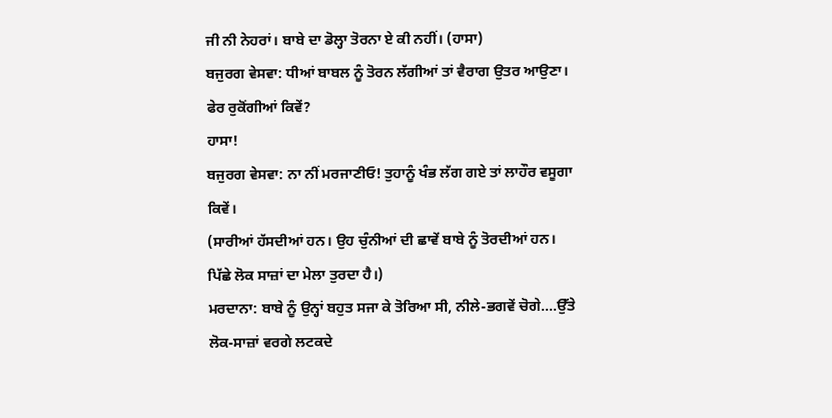ਜੀ ਨੀ ਨੇਹਰਾਂ। ਬਾਬੇ ਦਾ ਡੋਲ੍ਹਾ ਤੋਰਨਾ ਏ ਕੀ ਨਹੀਂ। (ਹਾਸਾ)
ਬਜੁਰਗ ਵੇਸਵਾ: ਧੀਆਂ ਬਾਬਲ ਨੂੰ ਤੋਰਨ ਲੱਗੀਆਂ ਤਾਂ ਵੈਰਾਗ ਉਤਰ ਆਉਣਾ।
ਫੇਰ ਰੁਕੋਂਗੀਆਂ ਕਿਵੇਂ?
ਹਾਸਾ!
ਬਜੁਰਗ ਵੇਸਵਾ: ਨਾ ਨੀਂ ਮਰਜਾਣੀਓ! ਤੁਹਾਨੂੰ ਖੰਭ ਲੱਗ ਗਏ ਤਾਂ ਲਾਹੌਰ ਵਸੂਗਾ
ਕਿਵੇਂ।
(ਸਾਰੀਆਂ ਹੱਸਦੀਆਂ ਹਨ। ਉਹ ਚੁੰਨੀਆਂ ਦੀ ਛਾਵੇਂ ਬਾਬੇ ਨੂੰ ਤੋਰਦੀਆਂ ਹਨ।
ਪਿੱਛੇ ਲੋਕ ਸਾਜ਼ਾਂ ਦਾ ਮੇਲਾ ਤੁਰਦਾ ਹੈ।)
ਮਰਦਾਨਾ: ਬਾਬੇ ਨੂੰ ਉਨ੍ਹਾਂ ਬਹੁਤ ਸਜਾ ਕੇ ਤੋਰਿਆ ਸੀ, ਨੀਲੇ-ਭਗਵੇਂ ਚੋਗੇ....ਉੱਤੇ
ਲੋਕ-ਸਾਜ਼ਾਂ ਵਰਗੇ ਲਟਕਦੇ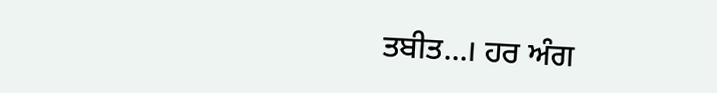ਤਬੀਤ...। ਹਰ ਅੰਗ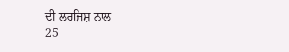ਦੀ ਲਰਜਿਸ਼ ਨਾਲ
25